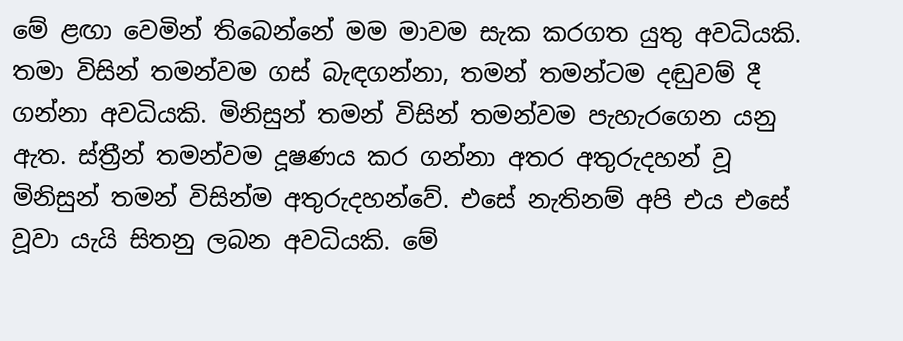මේ ළඟා වෙමින් තිබෙන්නේ මම මාවම සැක කරගත යුතු අවධියකි. තමා විසින් තමන්වම ගස් බැඳගන්නා, තමන් තමන්ටම දඬුවම් දී ගන්නා අවධියකි. මිනිසුන් තමන් විසින් තමන්වම පැහැරගෙන යනු ඇත. ස්ත්‍රීන් තමන්වම දූෂණය කර ගන්නා අතර අතුරුදහන් වූ මිනිසුන් තමන් විසින්ම අතුරුදහන්වේ. එසේ නැතිනම් අපි එය එසේ වූවා යැයි සිතනු ලබන අවධියකි. මේ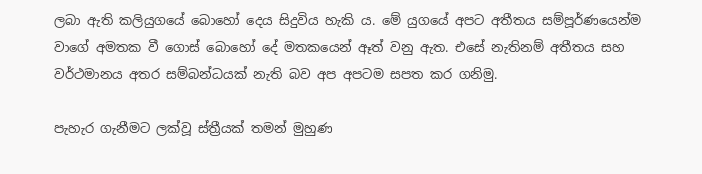ලබා ඇති කලියුගයේ බොහෝ දෙය සිදුවිය හැකි ය. මේ යුගයේ අපට අතීතය සම්පූර්ණයෙන්ම වාගේ අමතක වී ගොස් බොහෝ දේ මතකයෙන් ඈත් වනු ඇත. එසේ නැතිනම් අතීතය සහ වර්ථමානය අතර සම්බන්ධයක් නැති බව අප අපටම සපත කර ගනිමු.

පැහැර ගැනීමට ලක්වූ ස්ත්‍රීයක් තමන් මුහුණ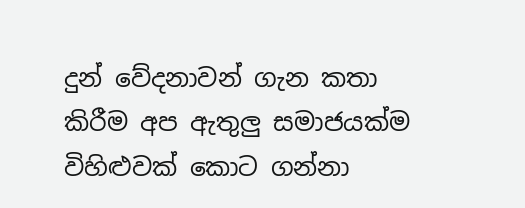දුන් වේදනාවන් ගැන කතා කිරීම අප ඇතුලු සමාජයක්ම විහිළුවක් කොට ගන්නා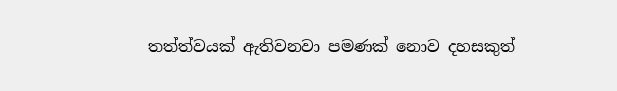තත්ත්වයක් ඇතිවනවා පමණක් නොව දහසකුත්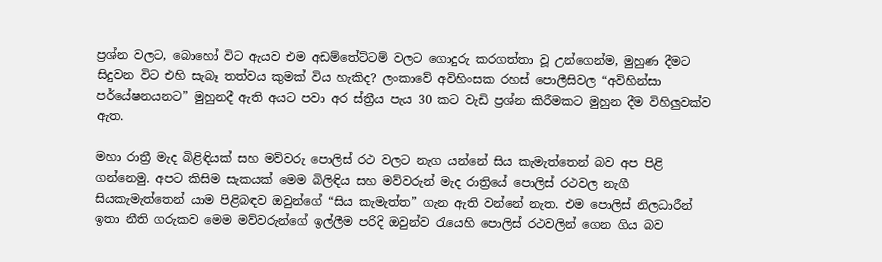ප්‍රශ්න වලට, බොහෝ විට ඇයව එම අඩම්තේට්ටම් වලට ගොදුරු කරගත්තා වූ උන්ගෙන්ම, මුහුණ දීමට සිදුවන විට එහි සැබෑ තත්වය කුමක් විය හැකිද? ලංකාවේ අවිහිංසක රහස් පොලීසිවල “අවිහින්සා පර්යේෂනයනට” මුහුනදී ඇති අයට පවා අර ස්ත්‍රීය පැය 30 කට වැඩි ප්‍රශ්න කිරීමකට මුහුන දීම විහිලුවක්ව ඇත.

මහා රාත්‍රී මැද බිළිඳියක් සහ මව්වරු පොලිස් රථ වලට නැග යන්නේ සිය කැමැත්තෙන් බව අප පිළි ගන්නෙමු. අපට කිසිම සැකයක් මෙම බිලිඳිය සහ මව්වරුන් මැද රාත්‍රියේ පොලිස් රථවල නැගී සියකැමැත්තෙන් යාම පිළිබඳව ඔවුන්ගේ “සිය කැමැත්ත” ගැන ඇති වන්නේ නැත. එම පොලිස් නිලධාරීන් ඉතා නීති ගරුකව මෙම මව්වරුන්ගේ ඉල්ලීම පරිදි ඔවුන්ව රැයෙහි පොලිස් රථවලින් ගෙන ගිය බව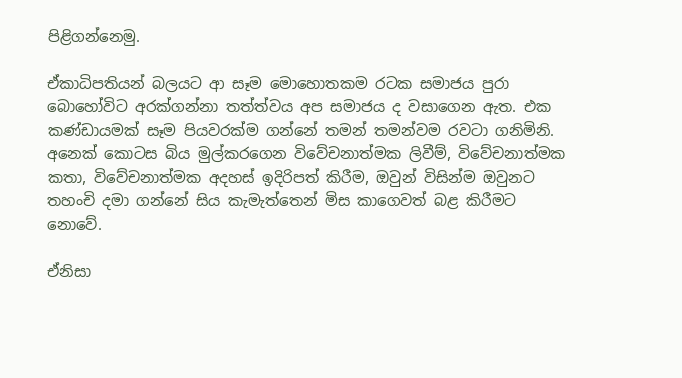පිළිගන්නෙමු.

ඒකාධිපතියන් බලයට ආ සෑම මොහොතකම රටක සමාජය පුරා බොහෝවිට අරක්ගන්නා තත්ත්වය අප සමාජය ද වසාගෙන ඇත. එක කණ්ඩායමක් සෑම පියවරක්ම ගන්නේ තමන් තමන්වම රවටා ගනිමිනි. අනෙක් කොටස බිය මුල්කරගෙන විවේචනාත්මක ලිවීම්, විවේචනාත්මක කතා, විවේචනාත්මක අදහස් ඉදිරිපත් කිරීම, ඔවුන් විසින්ම ඔවුනට තහංචි දමා ගන්නේ සිය කැමැත්තෙන් මිස කාගෙවත් බළ කිරීමට නොවේ.

ඒනිසා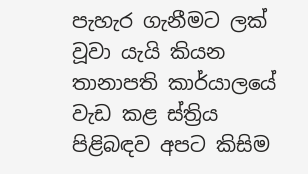පැහැර ගැනීමට ලක් වූවා යැයි කියන තානාපති කාර්යාලයේ වැඩ කළ ස්ත්‍රිය පිළිබඳව අපට කිසිම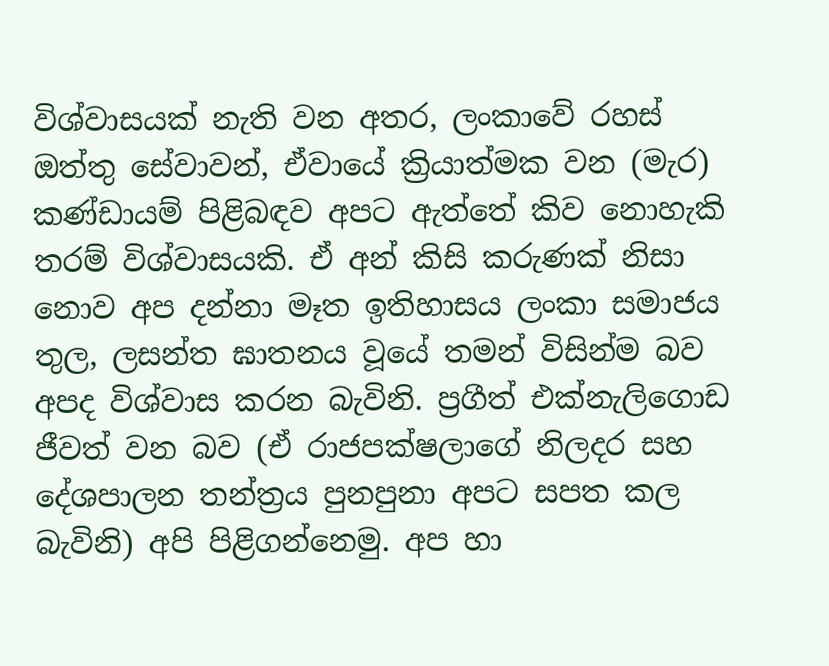විශ්වාසයක් නැති වන අතර, ලංකාවේ රහස් ඔත්තු සේවාවන්, ඒවායේ ක්‍රියාත්මක වන (මැර) කණ්ඩායම් පිළිබඳව අපට ඇත්තේ කිව නොහැකි තරම් විශ්වාසයකි. ඒ අන් කිසි කරුණක් නිසා නොව අප දන්නා මෑත ඉතිහාසය ලංකා සමාජය තුල, ලසන්ත ඝාතනය වූයේ තමන් විසින්ම බව අපද විශ්වාස කරන බැවිනි. ප්‍රගීත් එක්නැලිගොඩ ජීවත් වන බව (ඒ රාජපක්ෂලාගේ නිලදර සහ දේශපාලන තන්ත්‍රය පුනපුනා අපට සපත කල බැවිනි) අපි පිළිගන්නෙමු. අප හා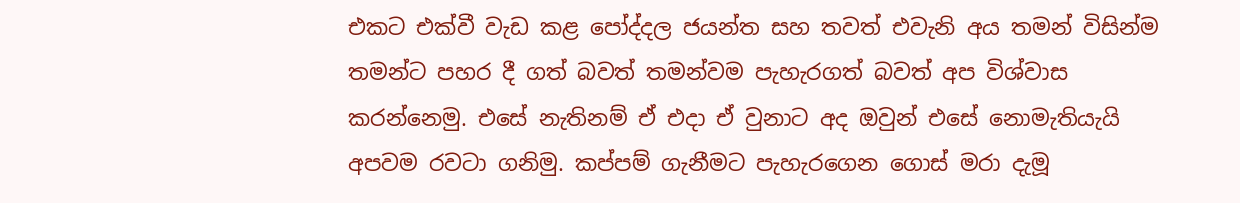එකට එක්වී වැඩ කළ පෝද්දල ජයන්ත සහ තවත් එවැනි අය තමන් විසින්ම තමන්ට පහර දී ගත් බවත් තමන්වම පැහැරගත් බවත් අප විශ්වාස කරන්නෙමු. එසේ නැතිනම් ඒ එදා ඒ වුනාට අද ඔවුන් එසේ නොමැතියැයි අපවම රවටා ගනිමු. කප්පම් ගැනීමට පැහැරගෙන ගොස් මරා දැමූ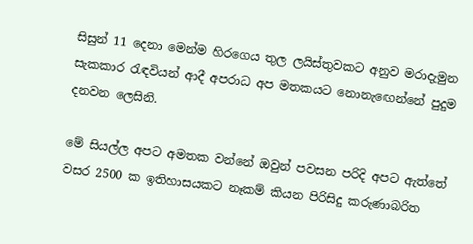සිසුන් 11 දෙනා මෙන්ම හිරගෙය තුල ලයිස්තුවකට අනුව මරාදැමුන සැකකාර රැඳවියන් ආදී අපරාධ අප මතකයට නොනැඟෙන්නේ පුදුම දනවන ලෙසිනි.

මේ සියල්ල අපට අමතක වන්නේ ඔවුන් පවසන පරිදි අපට ඇත්තේ වසර 2500 ක ඉතිහාසයකට නෑකම් කියන පිරිසිදු කරුණාබරිත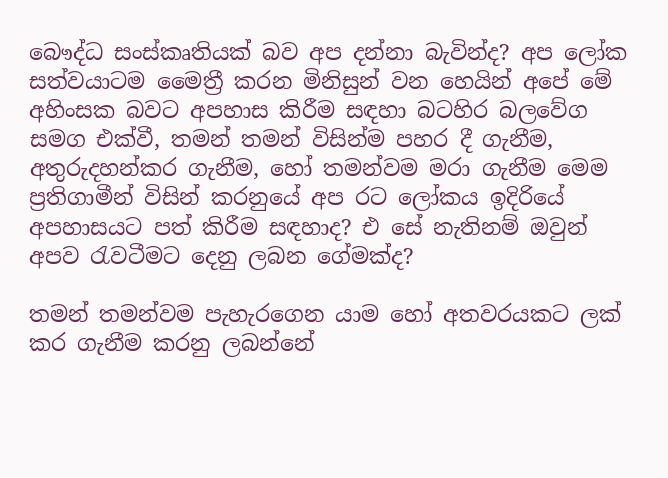බෞද්ධ සංස්කෘතියක් බව අප දන්නා බැවින්ද? අප ලෝක සත්වයාටම මෛත්‍රී කරන මිනිසුන් වන හෙයින් අපේ මේ අහිංසක බවට අපහාස කිරීම සඳහා බටහිර බලවේග සමග එක්වී, තමන් තමන් විසින්ම පහර දී ගැනීම, අතුරුදහන්කර ගැනීම, හෝ තමන්වම මරා ගැනීම මෙම ප්‍රතිගාමීන් විසින් කරනුයේ අප රට ලෝකය ඉදිරියේ අපහාසයට පත් කිරීම සඳහාද? එ සේ නැතිනම් ඔවුන් අපව රැවටීමට දෙනු ලබන ගේමක්ද?

තමන් තමන්වම පැහැරගෙන යාම හෝ අතවරයකට ලක් කර ගැනීම කරනු ලබන්නේ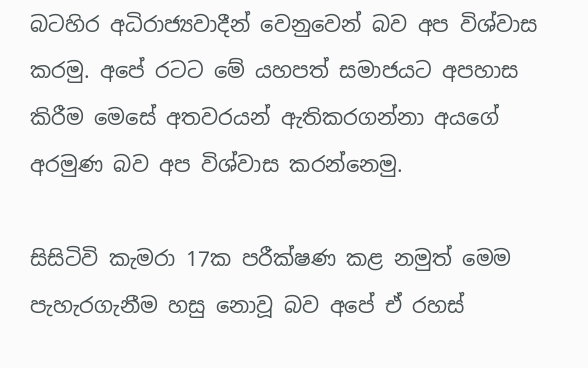බටහිර අධිරාජ්‍යවාදීන් වෙනුවෙන් බව අප විශ්වාස කරමු. අපේ රටට මේ යහපත් සමාජයට අපහාස කිරීම මෙසේ අතවරයන් ඇතිකරගන්නා අයගේ අරමුණ බව අප විශ්වාස කරන්නෙමු.

සිසිටිවි කැමරා 17ක පරීක්ෂණ කළ නමුත් මෙම පැහැරගැනීම හසු නොවූ බව අපේ ඒ රහස්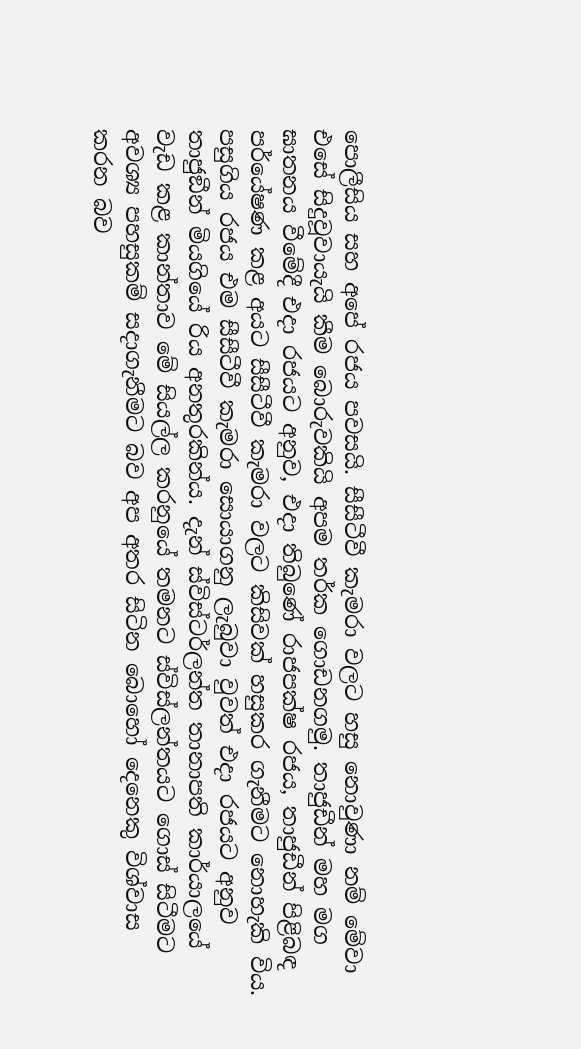පොලීසිය සහ අපේ රජය පවසයි. සීසීටීවී කැමරා වලට හසු නොවුණා නම් මේවා එසේ සිදුවූවායැයි කීම බොරුවකියි අපම තර්ක ගොඩනගමු. තාජුඩීන් මහ මග ඝාතනය වීමේදී එදා රජයට අනුව, එදා තිබුණේ රාජපක්ෂ රජය, තාජුඩීන් පිළිබඳ පර්යේෂණ කළ අයට සීසීටීවී කැමරා වලට කිසිවක් හසුකර ගැනීමට නොහැකි විය. පසුගිය රජය එම සීසීටීවී කැමරා සොයාගනු ලැබුවා වුවත් එදා රජයට අනුව තාජුඞීන් මියගියේ රිය අනතුරකින්ය. දැන් ස්විස්ටර්ලන්ත තානාපති කාර්යාලයේ වැඩ කළ කාන්තාව මේ සියල්ල කරනුයේ තමනට ස්විස්ලන්තයට ගොස් සිටීමට අවශ්‍ය පහසුකම් සදාගැනීමට බව අප අතර සිටින බොහෝ දෙනෙකු විශ්වාස කරන බව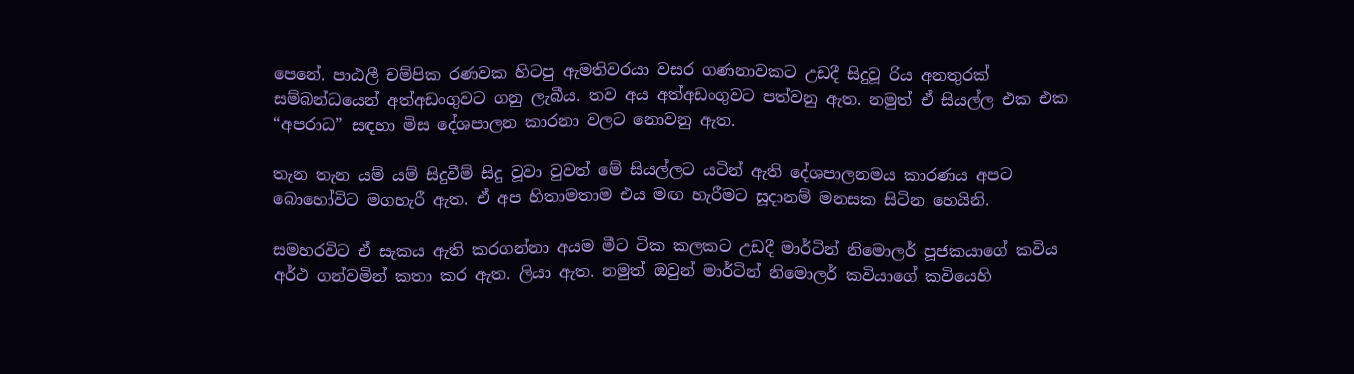පෙනේ. පාඨලී චම්පික රණවක හිටපු ඇමතිවරයා වසර ගණනාවකට උඩදී සිදුවූ රිය අනතුරක් සම්බන්ධයෙන් අත්අඩංගුවට ගනු ලැබීය. තව අය අත්අඩංගුවට පත්වනු ඇත. නමුත් ඒ සියල්ල එක එක “අපරාධ” සඳහා මිස දේශපාලන කාරනා වලට නොවනු ඇත.

තැන තැන යම් යම් සිදුවීම් සිදු වූවා වුවත් මේ සියල්ලට යටින් ඇති දේශපාලනමය කාරණය අපට බොහෝවිට මගහැරී ඇත. ඒ අප හිතාමතාම එය මඟ හැරීමට සූදානම් මනසක සිටින හෙයිනි.

සමහරවිට ඒ සැකය ඇති කරගන්නා අයම මීට ටික කලකට උඩදී මාර්ටින් නිමොලර් පූජකයාගේ කවිය අර්ථ ගන්වමින් කතා කර ඇත. ලියා ඇත. නමුත් ඔවුන් මාර්ටින් නිමොලර් කවියාගේ කවියෙහි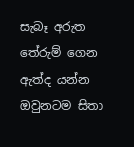සැබෑ අරුත තේරුම් ගෙන ඇත්ද යන්න ඔවුනටම සිතා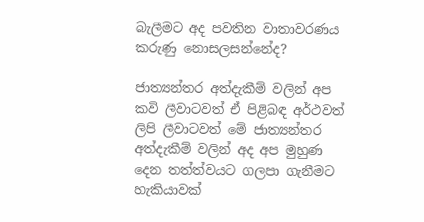බැලීමට අද පවතින වාතාවරණය කරුණු නොසලසන්නේද?

ජාත්‍යන්තර අත්දැකීම් වලින් අප කවි ලීවාටවත් ඒ පිළිබඳ අර්ථවත් ලිපි ලීවාටවත් මේ ජාත්‍යන්තර අත්දැකීම් වලින් අද අප මුහුණ දෙන තත්ත්වයට ගලපා ගැනීමට හැකියාවක්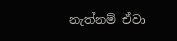නැත්නම් ඒවා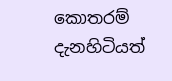කොතරම් දැනහිටියත්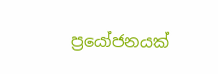ප්‍රයෝජනයක්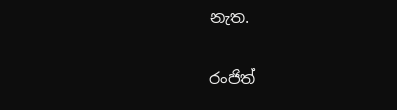නැත.

රංජිත්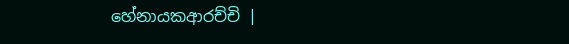හේනායකආරච්චි |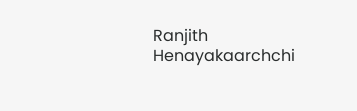Ranjith Henayakaarchchi